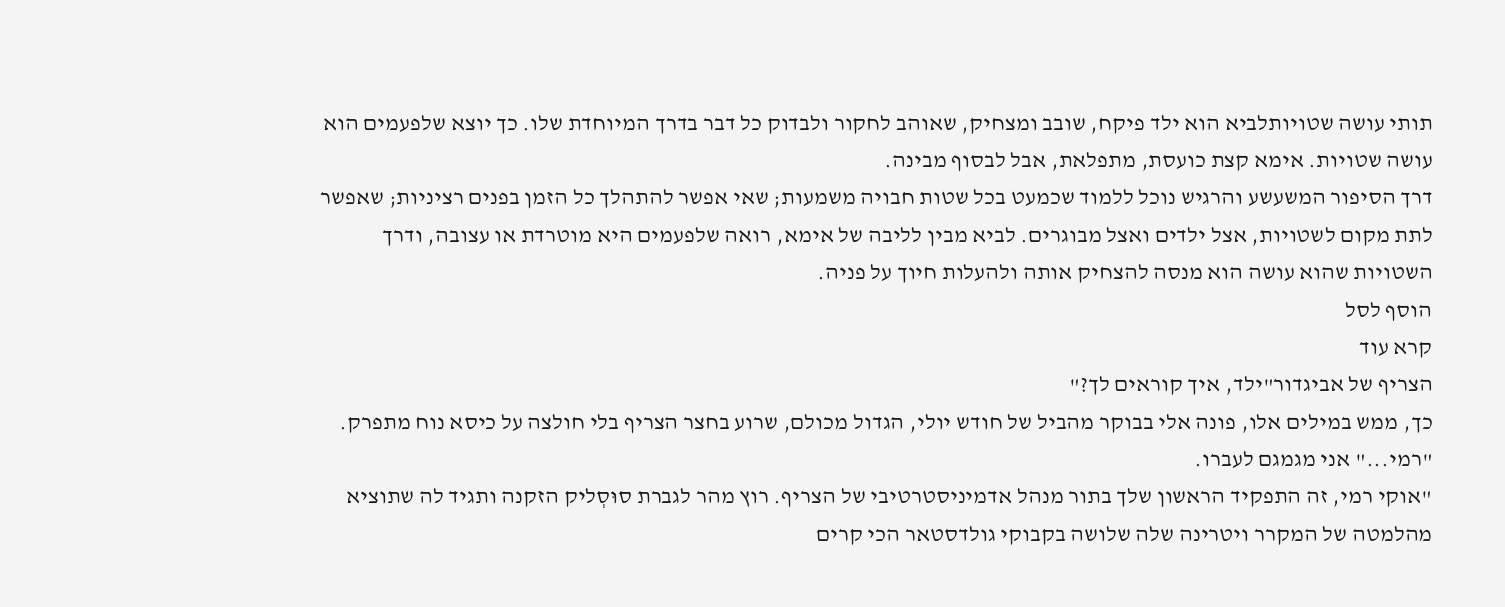תותי עושה שטויותלביא הוא ילד פיקח, שובב ומצחיק, שאוהב לחקור ולבדוק כל דבר בדרך המיוחדת שלו. כך יוצא שלפעמים הוא עושה שטויות. אימא קצת כועסת, מתפלאת, אבל לבסוף מבינה.
דרך הסיפור המשעשע והרגיש נוכל ללמוד שכמעט בכל שטות חבויה משמעות; שאי אפשר להתהלך כל הזמן בפנים רציניות; שאפשר לתת מקום לשטויות, אצל ילדים ואצל מבוגרים. לביא מבין לליבה של אימא, רואה שלפעמים היא מוטרדת או עצובה, ודרך השטויות שהוא עושה הוא מנסה להצחיק אותה ולהעלות חיוך על פניה.
הוסף לסל
קרא עוד
הצריף של אביגדור"ילד, איך קוראים לך?"
כך, ממש במילים אלו, פונה אלי בבוקר מהביל של חודש יולי, הגדול מכולם, שרוע בחצר הצריף בלי חולצה על כיסא נוח מתפרק.
"רמי..." אני מגמגם לעברו.
"אוקי רמי, זה התפקיד הראשון שלך בתור מנהל אדמיניסטרטיבי של הצריף. רוץ מהר לגברת סוּסְליק הזקנה ותגיד לה שתוציא מהלמטה של המקרר ויטרינה שלה שלושה בקבוקי גולדסטאר הכי קרים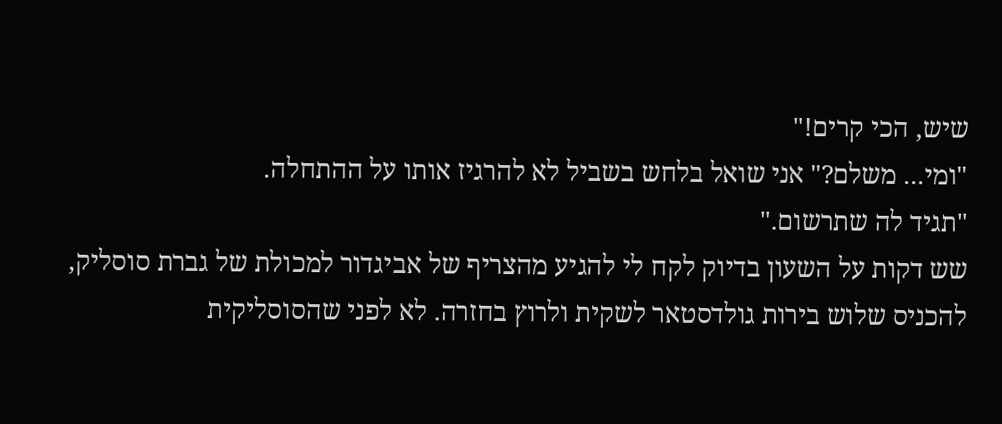שיש, הכי קרים!"
"ומי... משלם?" אני שואל בלחש בשביל לא להרגיז אותו על ההתחלה.
"תגיד לה שתרשום."
שש דקות על השעון בדיוק לקח לי להגיע מהצריף של אביגדור למכולת של גברת סוסליק, להכניס שלוש בירות גולדסטאר לשקית ולרוץ בחזרה. לא לפני שהסוסליקית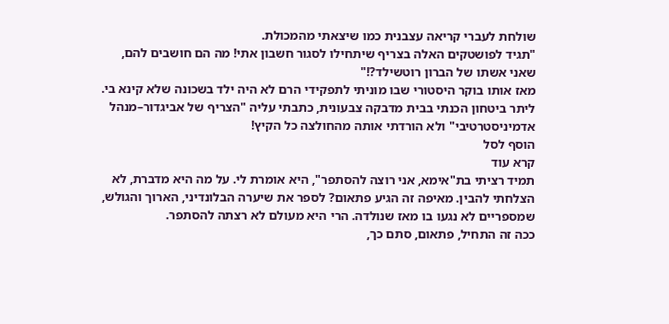שולחת לעברי קריאה עצבנית כמו שיצאתי מהמכולת.
"תגיד לפושטקים האלה בצריף שיתחילו לסגור חשבון אתי! מה הם חושבים להם, שאני אשתו של הברון רוטשילד?!"
מאז אותו בוקר היסטורי שבו מוניתי לתפקידי הרם לא היה ילד בשכונה שלא קינא בי. ליתר ביטחון הכנתי בבית מדבקה צבעונית, כתבתי עליה "הצריף של אביגדור–מנהל אדמיניסטרטיבי" ולא הורדתי אותה מהחולצה כל הקיץ!
הוסף לסל
קרא עוד
תמיד רציתי בת"אימא, אני רוצה להסתפר", היא אומרת לי. על מה היא מדברת, לא הצלחתי להבין. מאיפה זה הגיע פתאום? לספר את שיערה הבלונדיני, הארוך והגולש, שמספריים לא נגעו בו מאז שנולדה. הרי היא מעולם לא רצתה להסתפר.
ככה זה התחיל, פתאום, סתם כך,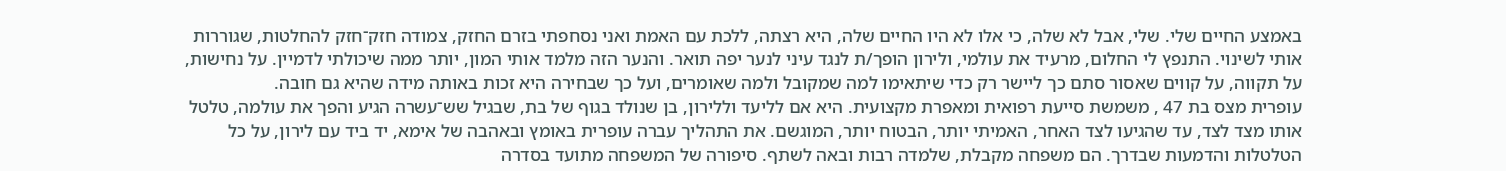באמצע החיים שלי. שלי, אבל לא שלה, כי אלו לא היו החיים שלה, היא רצתה, ללכת עם האמת ואני נסחפתי בזרם החזק, צמודה חזק־חזק להחלטות, שגוררות אותי לשינוי. התנפץ לי החלום, מרעיד את עולמי, ולירון הופך/ת לנגד עיני לנער יפה תואר. והנער הזה מלמד אותי המון, יותר ממה שיכולתי לדמיין. על נחישות, על תקווה, על קווים שאסור סתם כך ליישר רק כדי שיתאימו למה שמקובל ולמה שאומרים, ועל כך שבחירה היא זכות באותה מידה שהיא גם חובה.
עופרית מצס בת 47 , משמשת סייעת רפואית ומאפרת מקצועית. היא אם לליעד וללירון, בן שנולד בגוף של בת, שבגיל שש־עשרה הגיע והפך את עולמה, טלטל אותו מצד לצד, עד שהגיעו לצד האחר, האמיתי יותר, הבטוח יותר, המוגשם. את התהליך עברה עופרית באומץ ובאהבה של אימא, יד ביד עם לירון, על כל הטלטלות והדמעות שבדרך. הם משפחה מקבלת, שלמדה רבות ובאה לשתף. סיפורה של המשפחה מתועד בסדרה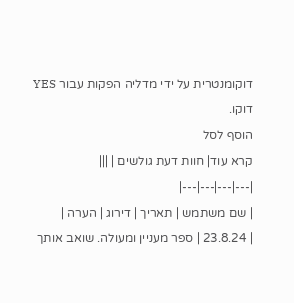דוקומנטרית על ידי מדליה הפקות עבור YES דוקו.
הוסף לסל
קרא עוד| חוות דעת גולשים | |||
|---|---|---|---|
| שם משתמש | תאריך | דירוג | הערה |
| 23.8.24 | ספר מעניין ומעולה. שואב אותך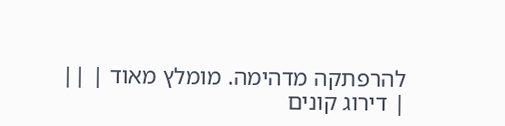להרפתקה מדהימה. מומלץ מאוד | ||
| דירוג קונים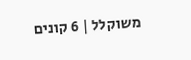משוקלל | 6 קונים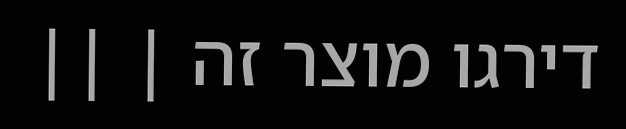דירגו מוצר זה | ||